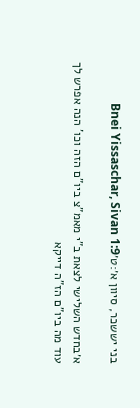בני יששכר, סיוון א׳:ט׳Bnei Yissaschar, Sivan 1:9

א׳בחדש השלישי לצאת ב"י מאמ"צ ביו"ם הזה וכו' הנה אפרש לך עוד מה ביו"ם הז"ה דייקא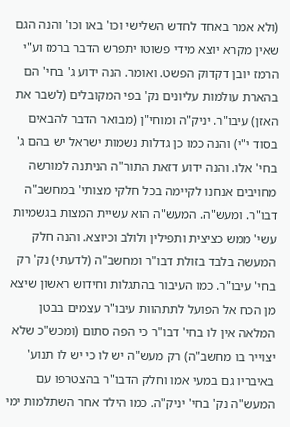(ולא אמר באחד לחדש השלישי וכו' באו וכו' והנה הגם שאין מקרא יוצא מידי פשוטו יתפרש הדבר ברמז וע"י הרמז יובן דקדוק הפשט. ואומר. הנה ידוע ג' בחי' הם בהארת עולמות עליונים נק' בפי המקובלים (לשבר את האזן) עיבו"ר. יניק"ה ומוחי"ן (מבואר הדבר להבאים בסוד י"י) והנה כמו כן גדלות נשמות ישראל יש בהם ג' בחי' אלו. והנה ידוע דזאת התור"ה הניתנה למורשה מחויבים אנחנו לקיימה בכל חלקי מצותי' במחשב"ה דבו"ר. ומעש"ה. המעש"ה הוא עשיית המצות בגשמיות עשי' ממש כציצית ותפילין ולולב וכיוצא. והנה חלק המעשה בלבד בזולת דבו"ר ומחשב"ה (לדעתי) נק' רק בחי' עיבו"ר. כמו העיבור בהתגלות וחידוש ראשון שיצא מן הכח אל הפועל לתתהוות עיבו"ר עצמים בבטן המלאה אין לו בחי' דבו"ר כי הפה סתום (ומכש"כ שלא יצוייר בו מחשב"ה) רק מעש"ה יש לו כי יש לו תנוע' באיבריו גם במעי אמו וחלק הדבו"ר בהצטרפו עם המעש"ה נק' בחי' יניק"ה. כמו הילד אחר השתלמות ימי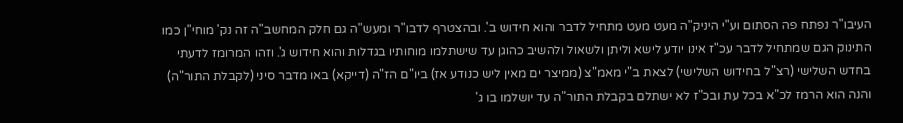העיבו"ר נפתח פה הסתום וע"י היניק"ה מעט מעט מתחיל לדבר והוא חידוש ב'. ובהצטרף לדבו"ר ומעש"ה גם חלק המחשב"ה זה נק' מוחי"ן כמו התינוק הגם שמתחיל לדבר עכ"ז אינו יודע לישא וליתן ולשאול ולהשיב כהוגן עד שישתלמו מוחותיו בגדלות והוא חידוש ג'. וזהו המרומז לדעתי בחדש השלישי (רצ"ל בחידוש השלישי) לצאת ב"י מאמ"צ (ממיצר ים מאין ליש כנודע אז) ביו"ם הז"ה (דייקא) באו מדבר סיני (לקבלת התור"ה) והנה הוא הרמז לכ"א בכל עת ובכ"ז לא ישתלם בקבלת התור"ה עד יושלמו בו ג'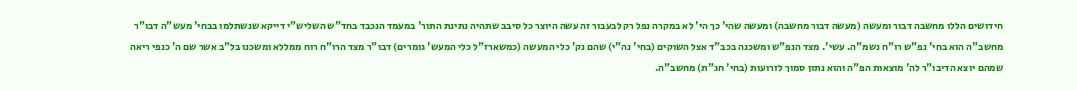חידושים הללו מחשבה דבור ומעשה (מעשה דבור מחשבה) ומעשה שהי' כך הי' לא במקרה נפל רק לבעבור זה עשה היוצר כל סיבב שתהיה נתינת התור' במעמד הנכבד בחד"ש השליש"י דייקא שנשתלמו בבחי' מעש"ה דבו"ר מחשב"ה הוא בחי' נפ"ש רו"ח נשמ"ה. עשי'. מצד הנפ"ש ומשכנה בכב"ד אצל השוקים (בחי' נה"י) שהם נק' כלי המעשה (כמשארז"ל כלי המעש' גומרים) דבו"ר מצד הרו"ח רוח ממללא ומשכנו בל"ב אשר שם ה' כנפי ריאה שמהם יוצא הדיבו"ר לה' מוצאות הפ"ה והוא נתון סמוך לזרועות (בחי' חג"ת) מחשב"ה.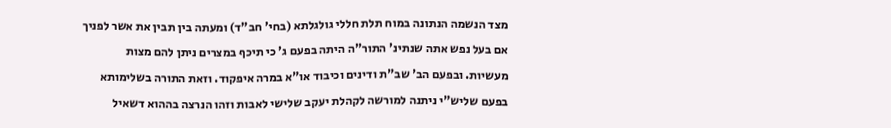מצד הנשמה הנתונה במוח תלת חללי גולגלתא (בחי' חב"ד) ומעתה בין תבין את אשר לפניך אם בעל נפש אתה שנתינ' התור"ה היתה בפעם ג' כי תיכף במצרים ניתן להם מצות מעשיות. ובפעם הב' שב"ת ודינים וכיבוד או"א במרה איפקוד. וזאת התורה בשלימותא בפעם שליש"י ניתנה למורשה לקהלת יעקב שלישי לאבות וזהו הנרצה בההוא דשאיל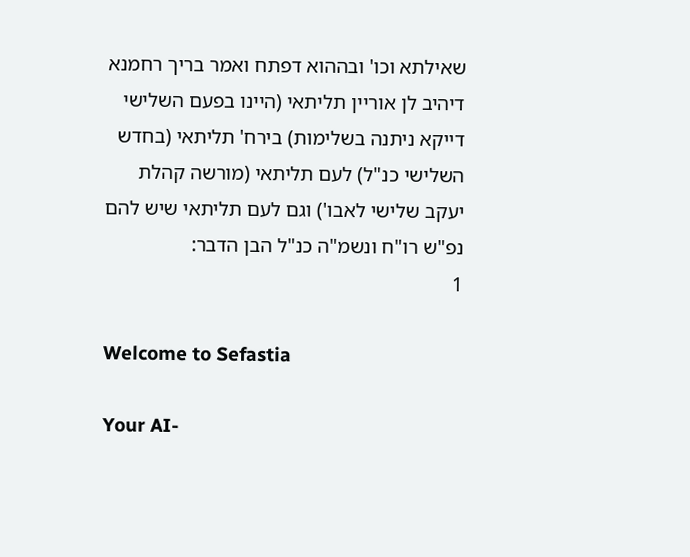שאילתא וכו' ובההוא דפתח ואמר בריך רחמנא דיהיב לן אוריין תליתאי (היינו בפעם השלישי דייקא ניתנה בשלימות) בירח' תליתאי (בחדש השלישי כנ"ל) לעם תליתאי (מורשה קהלת יעקב שלישי לאבו') וגם לעם תליתאי שיש להם נפ"ש רו"ח ונשמ"ה כנ"ל הבן הדבר:
1

Welcome to Sefastia

Your AI-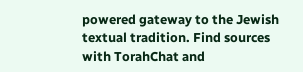powered gateway to the Jewish textual tradition. Find sources with TorahChat and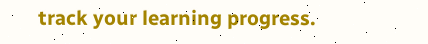track your learning progress.